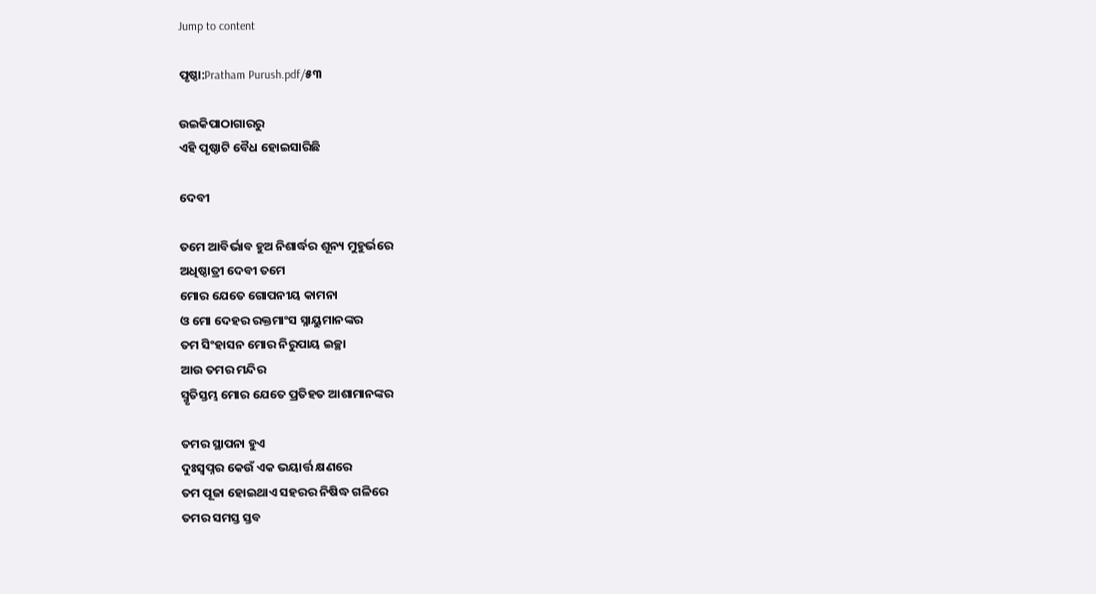Jump to content

ପୃଷ୍ଠା:Pratham Purush.pdf/୫୩

ଉଇକିପାଠାଗାର‌ରୁ
ଏହି ପୃଷ୍ଠାଟି ବୈଧ ହୋଇସାରିଛି

ଦେବୀ

ତମେ ଆବିର୍ଭାବ ହୁଅ ନିଶାର୍ଦ୍ଧର ଶୂନ୍ୟ ମୁହୁର୍ଭରେ
ଅଧିଷ୍ଠାତ୍ରୀ ଦେବୀ ତମେ
ମୋର ଯେତେ ଗୋପନୀୟ କାମନା
ଓ ମୋ ଦେହର ରକ୍ତମାଂସ ସ୍ନାୟୁମାନଙ୍କର
ତମ ସିଂହାସନ ମୋର ନିରୁପାୟ ଇଚ୍ଛା
ଆଉ ତମର ମନ୍ଦିର
ସ୍ମୃତିସ୍ତମ୍ଭ ମୋର ଯେତେ ପ୍ରତିହତ ଆଶାମାନଙ୍କର

ତମର ସ୍ଥାପନା ହୁଏ
ଦୁଃସ୍ୱପ୍ନର କେଉଁ ଏକ ଭୟାର୍ତ୍ତ କ୍ଷଣରେ
ତମ ପୂଜା ହୋଇଥାଏ ସହରର ନିଷିଦ୍ଧ ଗଳିରେ
ତମର ସମସ୍ତ ସ୍ତବ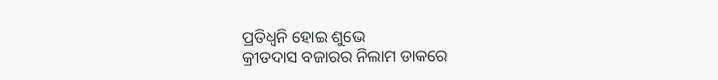ପ୍ରତିଧ୍ୱନି ହୋଇ ଶୁଭେ
କ୍ରୀତଦାସ ବଜାରର ନିଲାମ ଡାକରେ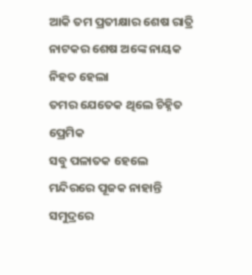ଆକି ତମ ପ୍ରତୀକ୍ଷାର ଶେଷ ରାତ୍ରି
ନାଟକର ଶେଷ ଅଙ୍କେ ନାୟକ ନିହତ ହେଲା
ତମର ଯେତେକ ଥିଲେ ଚିହ୍ନିତ ପ୍ରେମିକ
ସବୁ ପଳାତକ ହେଲେ
ମନ୍ଦିରରେ ପୂଜକ ନାହାନ୍ତି
ସମୁଦ୍ରରେ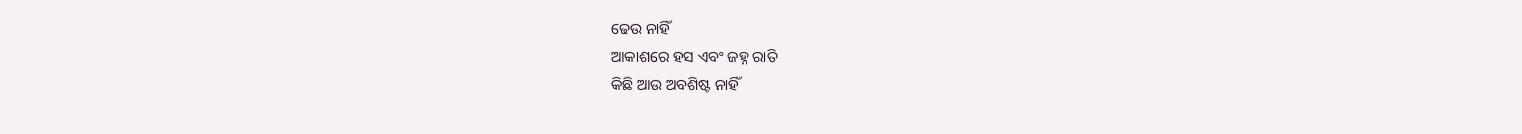ଢେଉ ନାହିଁ
ଆକାଶରେ ହସ ଏବଂ ଜହ୍ନ ରାତି
କିଛି ଆଉ ଅବଶିଷ୍ଟ ନାହିଁ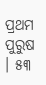ପ୍ରଥମ ପୁରୁଷ । ୫୩